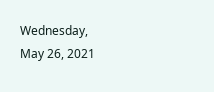Wednesday, May 26, 2021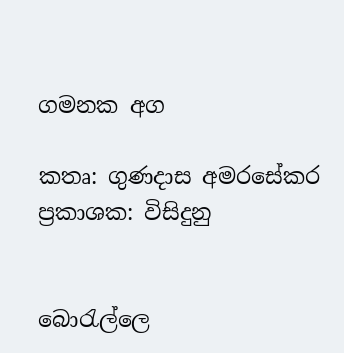ගමනක අග

කතෘ: ගුණදාස අමරසේකර
ප්‍රකාශක: විසිදුනු


බොරැල්ලෙ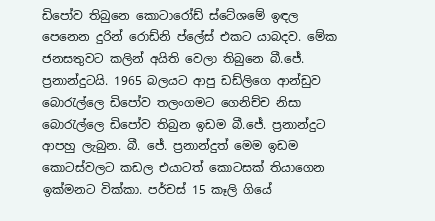ඩිපෝව තිබුනෙ කොටාරෝඩ් ස්ටේශමේ ඉඳල පෙනෙන දුරින් රොඩ්නි ප්ලේස් එකට යාබදව. මේක ජනසතුවට කලින් අයිති වෙලා තිබුනෙ බී.ජේ. ප්‍රනාන්දුටයි. 1965 බලයට ආපු ඩඩ්ලිගෙ ආන්ඩුව බොරැල්ලෙ ඩිපෝව තලංගමට ගෙනිච්ච නිසා බොරැල්ලෙ ඩිපෝව තිබුන ඉඩම බී.ජේ. ප්‍රනාන්දුට ආපහු ලැබුන. බී. ජේ. ප්‍රනාන්දුත් මෙම ඉඩම කොටස්වලට කඩල එයාටත් කොටසක් තියාගෙන ඉක්මනට වික්කා. පර්චස් 15 කෑලි ගියේ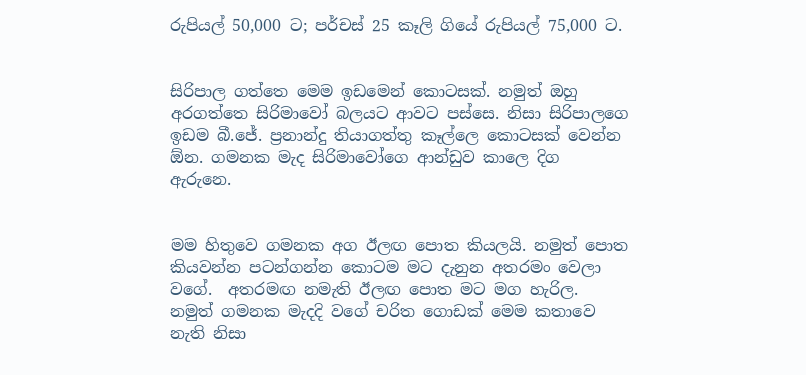රුපියල් 50,000 ට; පර්චස් 25 කෑලි ගියේ රුපියල් 75,000 ට.


සිරිපාල ගත්තෙ මෙම ඉඩමෙන් කොටසක්. නමුත් ඔහු අරගත්තෙ සිරිමාවෝ බලයට ආවට පස්සෙ. නිසා සිරිපාලගෙ ඉඩම බී.ජේ. ප්‍රනාන්දු තියාගත්තු කෑල්ලෙ කොටසක් වෙන්න ඕන. ගමනක මැද සිරිමාවෝගෙ ආන්ඩුව කාලෙ දිග ඇරුනෙ.


මම හිතුවෙ ගමනක අග ඊලඟ පොත කියලයි. නමුත් පොත කියවන්න පටන්ගන්න කොටම මට දැනුන අතරමං වෙලා වගේ.  අතරමඟ නමැති ඊලඟ පොත මට මග හැරිල. නමුත් ගමනක මැදදි වගේ චරිත ගොඩක් මෙම කතාවෙ නැති නිසා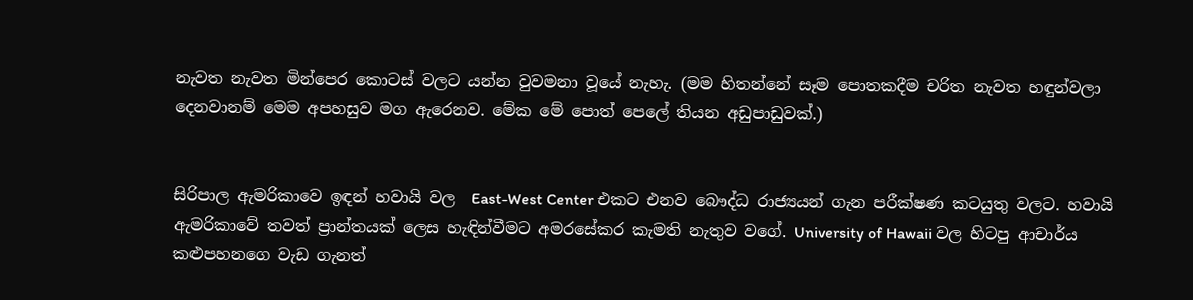නැවත නැවත මින්පෙර කොටස් වලට යන්න වුවමනා වූයේ නැහැ. (මම හිතන්නේ සෑම පොතකදීම චරිත නැවත හඳුන්වලා දෙනවානම් මෙම අපහසුව මග ඇරෙනව. මේක මේ පොත් පෙලේ තියන අඩුපාඩුවක්.)


සිරිපාල ඇමරිකාවෙ ඉඳන් හවායි වල  East-West Center එකට එනව බෞද්ධ රාජ්‍යයන් ගැන පරීක්ෂණ කටයුතු වලට. හවායි ඇමරිකාවේ තවත් ප්‍රාන්තයක් ලෙස හැඳින්වීමට අමරසේකර කැමති නැතුව වගේ. University of Hawaii වල හිටපු ආචාර්ය කළුපහනගෙ වැඩ ගැනත්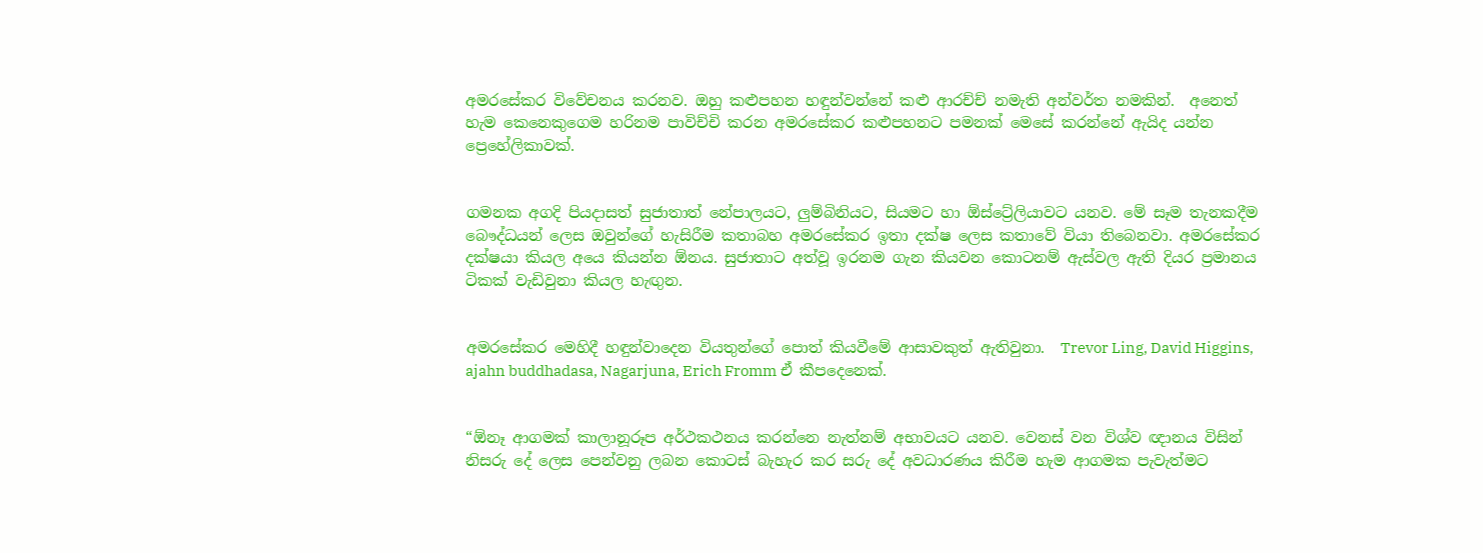අමරසේකර විවේචනය කරනව. ඔහු කළුපහන හඳුන්වන්නේ කළු ආරච්ච් නමැති අන්වර්ත නමකින්.  අනෙත් හැම කෙනෙකුගෙම හරිනම පාවිච්චි කරන අමරසේකර කළුපහනට පමනක් මෙසේ කරන්නේ ඇයිද යන්න ප්‍රෙහේලිකාවක්.


ගමනක අගදි පියදාසත් සුජාතාත් නේපාලයට, ලුම්බිනියට, සියමට හා ඕස්ට්‍රේලියාවට යනව. මේ සෑම තැනකදීම බෞද්ධයන් ලෙස ඔවුන්ගේ හැසිරීම කතාබහ අමරසේකර ඉතා දක්ෂ ලෙස කතාවේ වියා තිබෙනවා. අමරසේකර දක්ෂයා කියල අයෙ කියන්න ඕනය. සුජාතාට අත්වූ ඉරනම ගැන කියවන කොටනම් ඇස්වල ඇති දියර ප්‍රමානය ටිකක් වැඩිවුනා කියල හැඟුන.


අමරසේකර මෙහිදී හඳුන්වාදෙන වියතුන්ගේ පොත් කියවීමේ ආසාවකුත් ඇතිවුනා.  Trevor Ling, David Higgins, ajahn buddhadasa, Nagarjuna, Erich Fromm ඒ කීපදෙනෙක්.


“ඕනෑ ආගමක් කාලානූරූප අර්ථකථනය කරන්නෙ නැත්නම් අභාවයට යනව. වෙනස් වන විශ්ව ඥානය විසින් නිසරු දේ ලෙස පෙන්වනු ලබන කොටස් බැහැර කර සරු දේ අවධාරණය කිරීම හැම ආගමක පැවැත්මට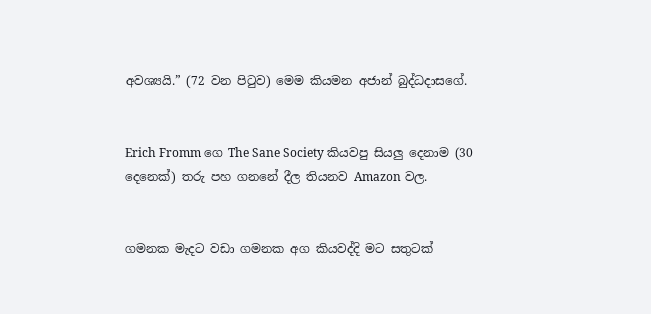අවශ්‍යයි.” (72 වන පිටුව) මෙම කියමන අජාන් බුද්ධදාසගේ.


Erich Fromm ගෙ The Sane Society කියවපු සියලු දෙනාම (30 දෙනෙක්) තරු පහ ගනනේ දීල තියනව Amazon වල.


ගමනක මැදට වඩා ගමනක අග කියවද්දි මට සතුටක්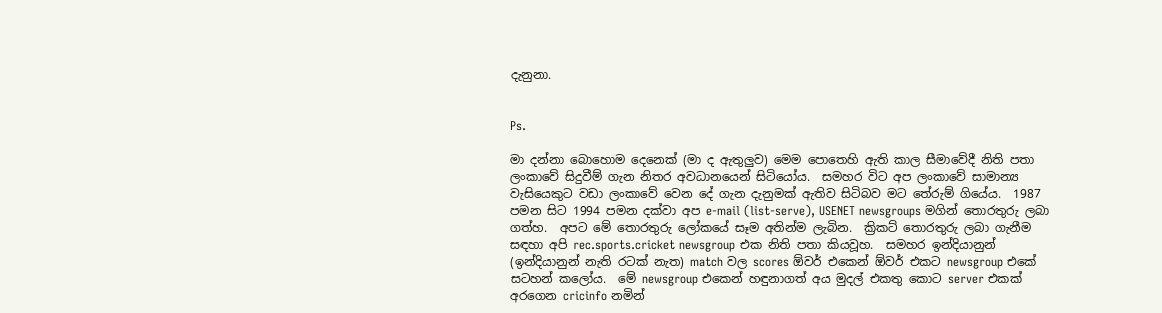දැනුනා.


Ps.

මා දන්නා බොහොම දෙනෙක් (මා ද ඇතුලුව) මෙම පොතෙහි ඇති කාල සීමාවේදී නිති පතා ලංකාවේ සිදුවීම් ගැන නිතර අවධානයෙන් සිටියෝය.  සමහර විට අප ලංකාවේ සාමාන්‍ය වැසියෙකුට වඩා ලංකාවේ වෙන දේ ගැන දැනුමක් ඇතිව සිටිබව මට තේරුම් ගියේය.  1987 පමන සිට 1994 පමන දක්වා අප e-mail (list-serve), USENET newsgroups මගින් තොරතුරු ලබා ගත්හ.  අපට මේ තොරතුරු ලෝකයේ සෑම අතින්ම ලැබින.  ක්‍රිකට් තොරතුරු ලබා ගැනීම සඳහා අපි rec.sports.cricket newsgroup එක නිති පතා කියවූහ.  සමහර ඉන්දියානුන් (ඉන්දියානුන් නැති රටක් නැත) match වල scores ඕවර් එකෙන් ඕවර් එකට newsgroup එකේ සටහන් කලෝය.  මේ newsgroup එකෙන් හඳුනාගත් අය මුදල් එකතු කොට server එකක් අරගෙන cricinfo නමින්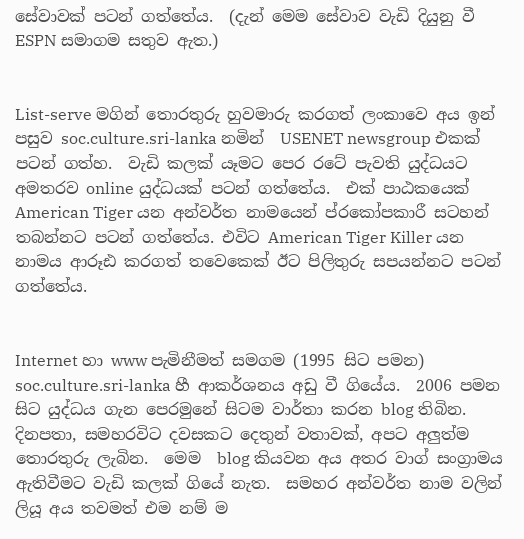සේවාවක් පටන් ගත්තේය.  (දැන් මෙම සේවාව වැඩි දියුනු වී ESPN සමාගම සතුව ඇත.)


List-serve මගින් තොරතුරු හුවමාරු කරගත් ලංකාවෙ අය ඉන් පසුව soc.culture.sri-lanka නමින්  USENET newsgroup එකක් පටන් ගත්හ.  වැඩි කලක් යෑමට පෙර රටේ පැවති යුද්ධයට අමතරව online යුද්ධයක් පටන් ගත්තේය.  එක් පාඨකයෙක් American Tiger යන අන්වර්ත නාමයෙන් ප්රකෝපකාරී සටහන් තබන්නට පටන් ගත්තේය. එවිට American Tiger Killer යන නාමය ආරූඪ කරගත් තවෙකෙක් ඊට පිලිතුරු සපයන්නට පටන් ගත්තේය.


Internet හා www පැමිනීමත් සමගම (1995 සිට පමන) soc.culture.sri-lanka හී ආකර්ශනය අඩු වී ගියේය.  2006 පමන සිට යුද්ධය ගැන පෙරමුනේ සිටම වාර්තා කරන blog තිබින.  දිනපතා, සමහරවිට දවසකට දෙතුන් වතාවක්, අපට අලුත්ම තොරතුරු ලැබින.  මෙම  blog කියවන අය අතර වාග් සංග්‍රාමය ඇතිවීමට වැඩි කලක් ගියේ නැත.  සමහර අන්වර්ත නාම වලින් ලියූ අය තවමත් එම නම් ම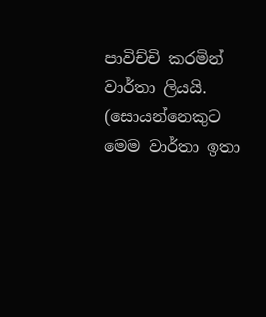පාවිච්චි කරමින් වාර්තා ලියයි.  (සොයන්නෙකුට මෙම වාර්තා ඉතා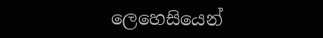ලෙහෙසියෙන්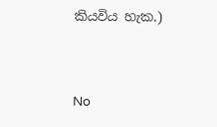කියවිය හැක.)


No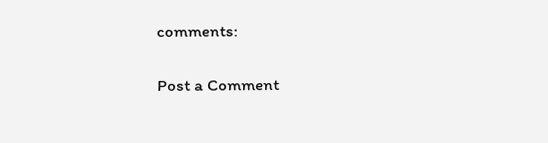comments:

Post a Comment